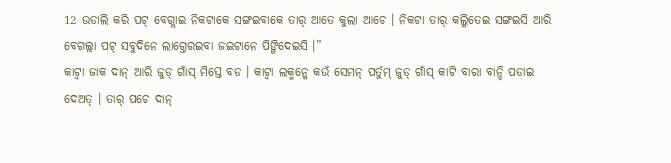12 ଉଡାଲି କରି ପଟ୍ ବେଗ୍ଲାଇ ନିକଟାକେ ସଙ୍ଗଇବାକେ ତାର୍ ଆତେ କୁଲା ଆଚେ । ନିକଟା ତାର୍ କଲ୍କିତେଇ ସଙ୍ଗଇସି ଆରି ବେଗଲ୍ଲା ପଟ୍ ସବୁଦିନେ ଲାଗ୍ତେରଇବା ଜଇଟାନେ ପିଙ୍ଗିଦେଇସି ।”
କାଟ୍ବା ଜାକ ଦାନ୍ ଆରି ଜୁଡ୍ ଗାଁସ୍ ମିସ୍ତେ ବଡ । କାଟ୍ବା ଲକ୍ମନ୍କେ କଉଁ ସେମନ୍ ପର୍ତୁମ୍ ଜୁଡ୍ ଗାଁସ୍ କାଟି ବାରା ବାନ୍ଦି ପଡାଇ ଦେଅତ୍ । ତାର୍ ପଚେ ଦାନ୍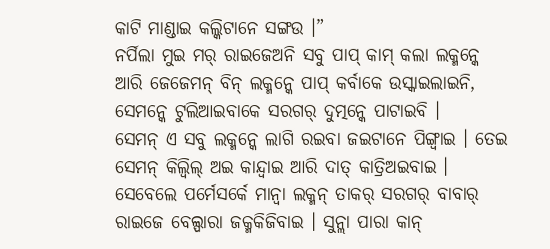କାଟି ମାଣ୍ଡାଇ କଲ୍କିଟାନେ ସଙ୍ଗଉ ।”
ନର୍ପିଲା ମୁଇ ମର୍ ରାଇଜେଅନି ସବୁ ପାପ୍ କାମ୍ କଲା ଲକ୍ମନ୍କେ ଆରି ଜେଜେମନ୍ ବିନ୍ ଲକ୍ମନ୍କେ ପାପ୍ କର୍ବାକେ ଉସ୍କାଇଲାଇନି, ସେମନ୍କେ ଟୁଲିଆଇବାକେ ସରଗର୍ ଦୁତ୍ମନ୍କେ ପାଟାଇବି ।
ସେମନ୍ ଏ ସବୁ ଲକ୍ମନ୍କେ ଲାଗି ରଇବା ଜଇଟାନେ ପିଙ୍ଗ୍ବାଇ । ତେଇ ସେମନ୍ କିଲ୍ବିଲ୍ ଅଇ କାନ୍ଦ୍ବାଇ ଆରି ଦାତ୍ କାତ୍ରିଅଇବାଇ ।
ସେବେଲେ ପର୍ମେସର୍କେ ମାନ୍ବା ଲକ୍ମନ୍ ତାକର୍ ସରଗର୍ ବାବାର୍ ରାଇଜେ ବେଲ୍ପାରା ଜକ୍ମକିଜିବାଇ । ସୁନ୍ଲା ପାରା କାନ୍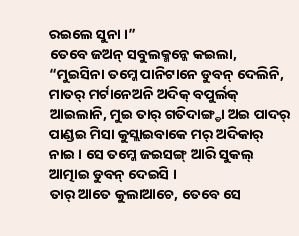ରଇଲେ ସୁନା ।”
ତେବେ ଜଅନ୍ ସବୁଲକ୍ମନ୍କେ କଇଲା, “ମୁଇସିନା ତମ୍କେ ପାନିଟାନେ ଡୁବନ୍ ଦେଲିନି, ମାତର୍ ମର୍ଟାନେଅନି ଅଦିକ୍ ବପୁର୍ଲକ୍ ଆଇଲାନି, ମୁଇ ତାର୍ ଗତିଦାଙ୍ଗ୍ଡା ଅଇ ପାଦର୍ ପାଣ୍ଡଇ ମିସା କୁସ୍ଲାଇବାକେ ମର୍ ଅଦିକାର୍ ନାଇ । ସେ ତମ୍କେ ଜଇସଙ୍ଗ୍ ଆରି ସୁକଲ୍ ଆତ୍ମାଇ ଡୁବନ୍ ଦେଇସି ।
ତାର୍ ଆତେ କୁଲାଆଚେ, ତେବେ ସେ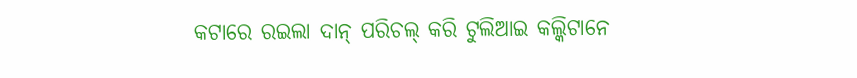କଟାରେ ରଇଲା ଦାନ୍ ପରିଚଲ୍ କରି ଟୁଲିଆଇ କଲ୍କିଟାନେ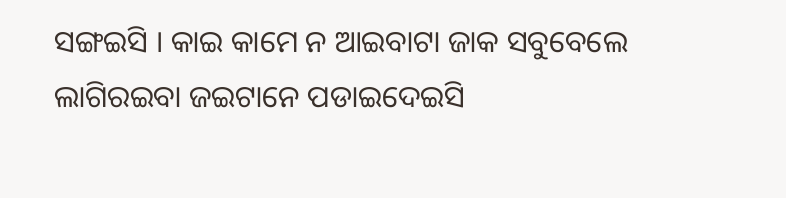ସଙ୍ଗଇସି । କାଇ କାମେ ନ ଆଇବାଟା ଜାକ ସବୁବେଲେ ଲାଗିରଇବା ଜଇଟାନେ ପଡାଇଦେଇସି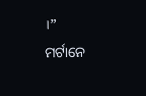।”
ମର୍ଟାନେ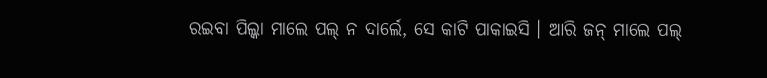ରଇବା ପିଲ୍କା ମାଲେ ପଲ୍ ନ ଦାର୍ଲେ, ସେ କାଟି ପାକାଇସି । ଆରି ଜନ୍ ମାଲେ ପଲ୍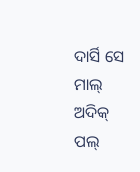ଦାର୍ସି ସେ ମାଲ୍ ଅଦିକ୍ ପଲ୍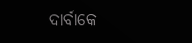ଦାର୍ବାକେ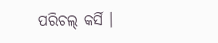ପରିଚଲ୍ କର୍ସି ।